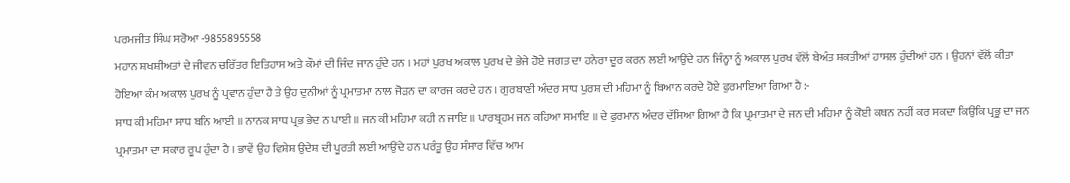ਪਰਮਜੀਤ ਸਿੰਘ ਸਰੋਆ -9855895558
ਮਹਾਨ ਸ਼ਖਸ਼ੀਅਤਾਂ ਦੇ ਜੀਵਨ ਚਰਿੱਤਰ ਇਤਿਹਾਸ ਅਤੇ ਕੌਮਾਂ ਦੀ ਜਿੰਦ ਜਾਨ ਹੁੰਦੇ ਹਨ । ਮਹਾਂ ਪੁਰਖ ਅਕਾਲ ਪੁਰਖ ਦੇ ਭੇਜੇ ਹੋਏ ਜਗਤ ਦਾ ਹਨੇਰਾ ਦੂਰ ਕਰਨ ਲਈ ਆਉਂਦੇ ਹਨ ਜਿੰਨ੍ਹਾ ਨੂੰ ਅਕਾਲ ਪੁਰਖ ਵੱਲੋਂ ਬੇਅੰਤ ਸ਼ਕਤੀਆਂ ਹਾਸਲ ਹੁੰਦੀਆਂ ਹਨ । ਉਹਨਾਂ ਵੱਲੋਂ ਕੀਤਾ ਹੋਇਆ ਕੰਮ ਅਕਾਲ ਪੁਰਖ ਨੂੰ ਪ੍ਰਵਾਨ ਹੁੰਦਾ ਹੈ ਤੇ ਉਹ ਦੁਨੀਆਂ ਨੂੰ ਪ੍ਰਮਾਤਮਾ ਨਾਲ ਜੋੜਨ ਦਾ ਕਾਰਜ ਕਰਦੇ ਹਨ । ਗੁਰਬਾਣੀ ਅੰਦਰ ਸਾਧ ਪੁਰਸ਼ ਦੀ ਮਹਿਮਾ ਨੂੰ ਬਿਆਨ ਕਰਦੇ ਹੋਏ ਫੁਰਮਾਇਆ ਗਿਆ ਹੈ :-
ਸਾਧ ਕੀ ਮਹਿਮਾ ਸਾਧ ਬਨਿ ਆਈ ॥ ਨਾਨਕ ਸਾਧ ਪ੍ਰਭ ਭੇਦ ਨ ਪਾਈ ॥ ਜਨ ਕੀ ਮਹਿਮਾ ਕਹੀ ਨ ਜਾਇ ॥ ਪਾਰਬ੍ਰਹਮ ਜਨ ਕਹਿਆ ਸਮਾਇ ॥ ਦੇ ਫੁਰਮਾਨ ਅੰਦਰ ਦੱਸਿਆ ਗਿਆ ਹੈ ਕਿ ਪ੍ਰਮਾਤਮਾ ਦੇ ਜਨ ਦੀ ਮਹਿਮਾ ਨੂੰ ਕੋਈ ਕਥਨ ਨਹੀਂ ਕਰ ਸਕਦਾ ਕਿਉਂਕਿ ਪ੍ਰਭੂ ਦਾ ਜਨ ਪ੍ਰਮਾਤਮਾ ਦਾ ਸਕਾਰ ਰੂਪ ਹੁੰਦਾ ਹੈ । ਭਾਵੇਂ ਉਹ ਵਿਸ਼ੇਸ਼ ਉਦੇਸ਼ ਦੀ ਪੂਰਤੀ ਲਈ ਆਉਂਦੇ ਹਨ ਪਰੰਤੂ ਉਹ ਸੰਸਾਰ ਵਿੱਚ ਆਮ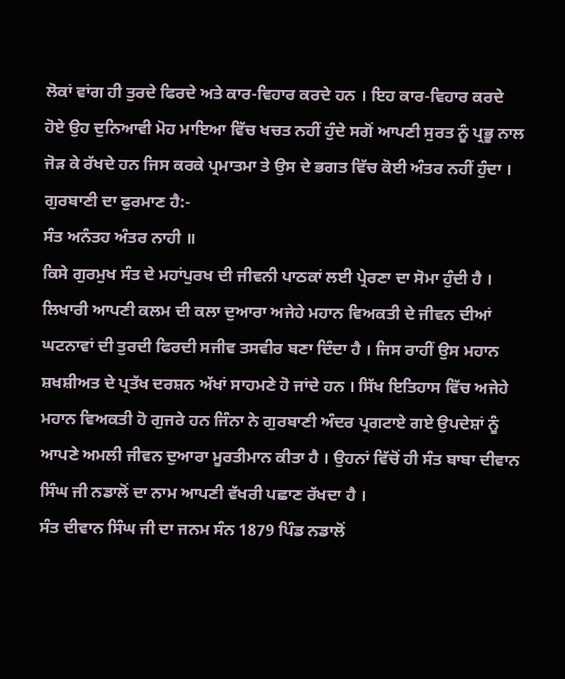ਲੋਕਾਂ ਵਾਂਗ ਹੀ ਤੁਰਦੇ ਫਿਰਦੇ ਅਤੇ ਕਾਰ-ਵਿਹਾਰ ਕਰਦੇ ਹਨ । ਇਹ ਕਾਰ-ਵਿਹਾਰ ਕਰਦੇ ਹੋਏ ਉਹ ਦੁਨਿਆਵੀ ਮੋਹ ਮਾਇਆ ਵਿੱਚ ਖਚਤ ਨਹੀਂ ਹੁੰਦੇ ਸਗੋਂ ਆਪਣੀ ਸੁਰਤ ਨੂੰ ਪ੍ਰਭੂ ਨਾਲ ਜੋੜ ਕੇ ਰੱਖਦੇ ਹਨ ਜਿਸ ਕਰਕੇ ਪ੍ਰਮਾਤਮਾ ਤੇ ਉਸ ਦੇ ਭਗਤ ਵਿੱਚ ਕੋਈ ਅੰਤਰ ਨਹੀਂ ਹੁੰਦਾ । ਗੁਰਬਾਣੀ ਦਾ ਫੁਰਮਾਣ ਹੈ:-
ਸੰਤ ਅਨੰਤਹ ਅੰਤਰ ਨਾਹੀ ॥
ਕਿਸੇ ਗੁਰਮੁਖ ਸੰਤ ਦੇ ਮਹਾਂਪੁਰਖ ਦੀ ਜੀਵਨੀ ਪਾਠਕਾਂ ਲਈ ਪ੍ਰੇਰਣਾ ਦਾ ਸੋਮਾ ਹੁੰਦੀ ਹੈ । ਲਿਖਾਰੀ ਆਪਣੀ ਕਲਮ ਦੀ ਕਲਾ ਦੁਆਰਾ ਅਜੇਹੇ ਮਹਾਨ ਵਿਅਕਤੀ ਦੇ ਜੀਵਨ ਦੀਆਂ ਘਟਨਾਵਾਂ ਦੀ ਤੁਰਦੀ ਫਿਰਦੀ ਸਜੀਵ ਤਸਵੀਰ ਬਣਾ ਦਿੰਦਾ ਹੈ । ਜਿਸ ਰਾਹੀਂ ਉਸ ਮਹਾਨ ਸ਼ਖਸ਼ੀਅਤ ਦੇ ਪ੍ਰਤੱਖ ਦਰਸ਼ਨ ਅੱਖਾਂ ਸਾਹਮਣੇ ਹੋ ਜਾਂਦੇ ਹਨ । ਸਿੱਖ ਇਤਿਹਾਸ ਵਿੱਚ ਅਜੇਹੇ ਮਹਾਨ ਵਿਅਕਤੀ ਹੋ ਗੁਜਰੇ ਹਨ ਜਿੰਨਾ ਨੇ ਗੁਰਬਾਣੀ ਅੰਦਰ ਪ੍ਰਗਟਾਏ ਗਏ ਉਪਦੇਸ਼ਾਂ ਨੂੰ ਆਪਣੇ ਅਮਲੀ ਜੀਵਨ ਦੁਆਰਾ ਮੂਰਤੀਮਾਨ ਕੀਤਾ ਹੈ । ਉਹਨਾਂ ਵਿੱਚੋਂ ਹੀ ਸੰਤ ਬਾਬਾ ਦੀਵਾਨ ਸਿੰਘ ਜੀ ਨਡਾਲੋਂ ਦਾ ਨਾਮ ਆਪਣੀ ਵੱਖਰੀ ਪਛਾਣ ਰੱਖਦਾ ਹੈ ।
ਸੰਤ ਦੀਵਾਨ ਸਿੰਘ ਜੀ ਦਾ ਜਨਮ ਸੰਨ 1879 ਪਿੰਡ ਨਡਾਲੋਂ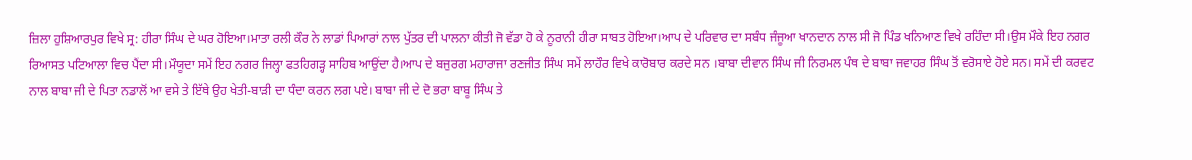ਜ਼ਿਲਾ ਹੁਸ਼ਿਆਰਪੁਰ ਵਿਖੇ ਸ੍ਰ: ਹੀਰਾ ਸਿੰਘ ਦੇ ਘਰ ਹੋਇਆ।ਮਾਤਾ ਰਲੀ ਕੌਰ ਨੇ ਲਾਡਾਂ ਪਿਆਰਾਂ ਨਾਲ ਪੁੱਤਰ ਦੀ ਪਾਲਨਾ ਕੀਤੀ ਜੋ ਵੱਡਾ ਹੋ ਕੇ ਨੂਰਾਨੀ ਹੀਰਾ ਸਾਬਤ ਹੋਇਆ।ਆਪ ਦੇ ਪਰਿਵਾਰ ਦਾ ਸਬੰਧ ਜੰਜੂਆ ਖਾਨਦਾਨ ਨਾਲ ਸੀ ਜੋ ਪਿੰਡ ਖਨਿਆਣ ਵਿਖੇ ਰਹਿੰਦਾ ਸੀ।ਉਸ ਮੌਕੇ ਇਹ ਨਗਰ ਰਿਆਸਤ ਪਟਿਆਲਾ ਵਿਚ ਪੈਂਦਾ ਸੀ।ਮੌਯੂਦਾ ਸਮੇਂ ਇਹ ਨਗਰ ਜਿਲ੍ਹਾ ਫਤਹਿਗੜ੍ਹ ਸਾਹਿਬ ਆਉਂਦਾ ਹੈ।ਆਪ ਦੇ ਬਜੁਰਗ ਮਹਾਰਾਜਾ ਰਣਜੀਤ ਸਿੰਘ ਸਮੇਂ ਲਾਹੌਰ ਵਿਖੇ ਕਾਰੋਬਾਰ ਕਰਦੇ ਸਨ ।ਬਾਬਾ ਦੀਵਾਨ ਸਿੰਘ ਜੀ ਨਿਰਮਲ ਪੰਥ ਦੇ ਬਾਬਾ ਜਵਾਹਰ ਸਿੰਘ ਤੋਂ ਵਰੋਸਾਏ ਹੋਏ ਸਨ। ਸਮੇਂ ਦੀ ਕਰਵਟ ਨਾਲ ਬਾਬਾ ਜੀ ਦੇ ਪਿਤਾ ਨਡਾਲੋਂ ਆ ਵਸੇ ਤੇ ਇੱਥੇ ਉਹ ਖੇਤੀ-ਬਾੜੀ ਦਾ ਧੰਦਾ ਕਰਨ ਲਗ ਪਏ। ਬਾਬਾ ਜੀ ਦੇ ਦੋ ਭਰਾ ਬਾਬੂ ਸਿੰਘ ਤੇ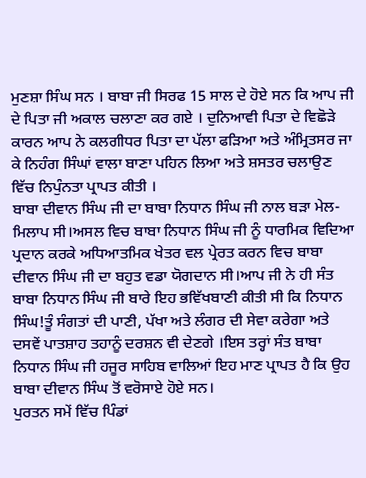ਮੁਣਸ਼ਾ ਸਿੰਘ ਸਨ । ਬਾਬਾ ਜੀ ਸਿਰਫ 15 ਸਾਲ ਦੇ ਹੋਏ ਸਨ ਕਿ ਆਪ ਜੀ ਦੇ ਪਿਤਾ ਜੀ ਅਕਾਲ ਚਲਾਣਾ ਕਰ ਗਏ । ਦੁਨਿਆਵੀ ਪਿਤਾ ਦੇ ਵਿਛੋੜੇ ਕਾਰਨ ਆਪ ਨੇ ਕਲਗੀਧਰ ਪਿਤਾ ਦਾ ਪੱਲਾ ਫੜਿਆ ਅਤੇ ਅੰਮ੍ਰਿਤਸਰ ਜਾ ਕੇ ਨਿਹੰਗ ਸਿੰਘਾਂ ਵਾਲਾ ਬਾਣਾ ਪਹਿਨ ਲਿਆ ਅਤੇ ਸ਼ਸਤਰ ਚਲਾਉਣ ਵਿੱਚ ਨਿਪੁੰਨਤਾ ਪ੍ਰਾਪਤ ਕੀਤੀ ।
ਬਾਬਾ ਦੀਵਾਨ ਸਿੰਘ ਜੀ ਦਾ ਬਾਬਾ ਨਿਧਾਨ ਸਿੰਘ ਜੀ ਨਾਲ ਬੜਾ ਮੇਲ-ਮਿਲਾਪ ਸੀ।ਅਸਲ ਵਿਚ ਬਾਬਾ ਨਿਧਾਨ ਸਿੰਘ ਜੀ ਨੂੰ ਧਾਰਮਿਕ ਵਿਦਿਆ ਪ੍ਰਦਾਨ ਕਰਕੇ ਅਧਿਆਤਮਿਕ ਖੇਤਰ ਵਲ ਪ੍ਰੇਰਤ ਕਰਨ ਵਿਚ ਬਾਬਾ ਦੀਵਾਨ ਸਿੰਘ ਜੀ ਦਾ ਬਹੁਤ ਵਡਾ ਯੋਗਦਾਨ ਸੀ।ਆਪ ਜੀ ਨੇ ਹੀ ਸੰਤ ਬਾਬਾ ਨਿਧਾਨ ਸਿੰਘ ਜੀ ਬਾਰੇ ਇਹ ਭਵਿੱਖਬਾਣੀ ਕੀਤੀ ਸੀ ਕਿ ਨਿਧਾਨ ਸਿੰਘ!ਤੂੰ ਸੰਗਤਾਂ ਦੀ ਪਾਣੀ, ਪੱਖਾ ਅਤੇ ਲੰਗਰ ਦੀ ਸੇਵਾ ਕਰੇਗਾ ਅਤੇ ਦਸਵੇਂ ਪਾਤਸ਼ਾਹ ਤਹਾਨੂੰ ਦਰਸ਼ਨ ਵੀ ਦੇਣਗੇ ।ਇਸ ਤਰ੍ਹਾਂ ਸੰਤ ਬਾਬਾ ਨਿਧਾਨ ਸਿੰਘ ਜੀ ਹਜੂਰ ਸਾਹਿਬ ਵਾਲਿਆਂ ਇਹ ਮਾਣ ਪ੍ਰਾਪਤ ਹੈ ਕਿ ਉਹ ਬਾਬਾ ਦੀਵਾਨ ਸਿੰਘ ਤੋਂ ਵਰੋਸਾਏ ਹੋਏ ਸਨ।
ਪੁਰਤਨ ਸਮੇਂ ਵਿੱਚ ਪਿੰਡਾਂ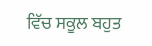ਵਿੱਚ ਸਕੂਲ ਬਹੁਤ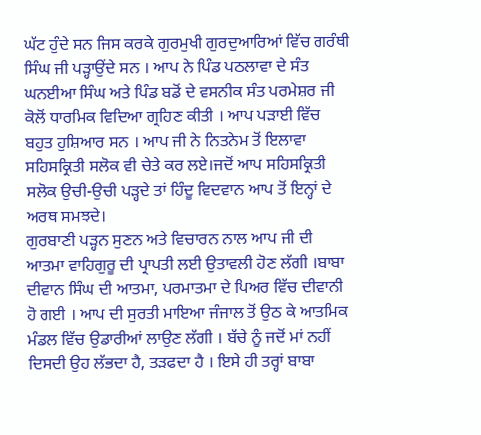ਘੱਟ ਹੁੰਦੇ ਸਨ ਜਿਸ ਕਰਕੇ ਗੁਰਮੁਖੀ ਗੁਰਦੁਆਰਿਆਂ ਵਿੱਚ ਗਰੰਥੀ ਸਿੰਘ ਜੀ ਪੜ੍ਹਾਉਂਦੇ ਸਨ । ਆਪ ਨੇ ਪਿੰਡ ਪਠਲਾਵਾ ਦੇ ਸੰਤ ਘਨਈਆ ਸਿੰਘ ਅਤੇ ਪਿੰਡ ਬਡੋਂ ਦੇ ਵਸਨੀਕ ਸੰਤ ਪਰਮੇਸ਼ਰ ਜੀ ਕੋਲੋਂ ਧਾਰਮਿਕ ਵਿਦਿਆ ਗ੍ਰਹਿਣ ਕੀਤੀ । ਆਪ ਪੜਾਈ ਵਿੱਚ ਬਹੁਤ ਹੁਸ਼ਿਆਰ ਸਨ । ਆਪ ਜੀ ਨੇ ਨਿਤਨੇਮ ਤੋਂ ਇਲਾਵਾ ਸਹਿਸਕ੍ਰਿਤੀ ਸਲੋਕ ਵੀ ਚੇਤੇ ਕਰ ਲਏ।ਜਦੋਂ ਆਪ ਸਹਿਸਕ੍ਰਿਤੀ ਸਲੋਕ ਉਚੀ-ਉਚੀ ਪੜ੍ਹਦੇ ਤਾਂ ਹਿੰਦੂ ਵਿਦਵਾਨ ਆਪ ਤੋਂ ਇਨ੍ਹਾਂ ਦੇ ਅਰਥ ਸਮਝਦੇ।
ਗੁਰਬਾਣੀ ਪੜ੍ਹਨ ਸੁਣਨ ਅਤੇ ਵਿਚਾਰਨ ਨਾਲ ਆਪ ਜੀ ਦੀ ਆਤਮਾ ਵਾਹਿਗੁਰੂ ਦੀ ਪ੍ਰਾਪਤੀ ਲਈ ਉਤਾਵਲੀ ਹੋਣ ਲੱਗੀ ।ਬਾਬਾ ਦੀਵਾਨ ਸਿੰਘ ਦੀ ਆਤਮਾ, ਪਰਮਾਤਮਾ ਦੇ ਪਿਅਰ ਵਿੱਚ ਦੀਵਾਨੀ ਹੋ ਗਈ । ਆਪ ਦੀ ਸੁਰਤੀ ਮਾਇਆ ਜੰਜਾਲ ਤੋਂ ਉਠ ਕੇ ਆਤਮਿਕ ਮੰਡਲ ਵਿੱਚ ਉਡਾਰੀਆਂ ਲਾਉਣ ਲੱਗੀ । ਬੱਚੇ ਨੂੰ ਜਦੋਂ ਮਾਂ ਨਹੀਂ ਦਿਸਦੀ ਉਹ ਲੱਭਦਾ ਹੈ, ਤੜਫਦਾ ਹੈ । ਇਸੇ ਹੀ ਤਰ੍ਹਾਂ ਬਾਬਾ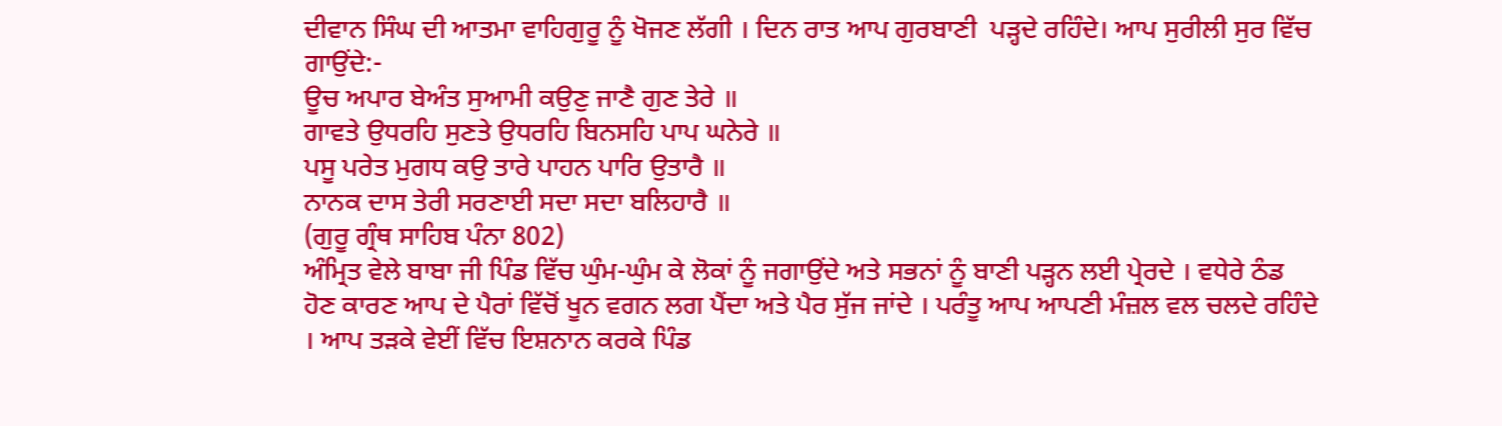ਦੀਵਾਨ ਸਿੰਘ ਦੀ ਆਤਮਾ ਵਾਹਿਗੁਰੂ ਨੂੰ ਖੋਜਣ ਲੱਗੀ । ਦਿਨ ਰਾਤ ਆਪ ਗੁਰਬਾਣੀ  ਪੜ੍ਹਦੇ ਰਹਿੰਦੇ। ਆਪ ਸੁਰੀਲੀ ਸੁਰ ਵਿੱਚ ਗਾਉਂਦੇ:-
ਊਚ ਅਪਾਰ ਬੇਅੰਤ ਸੁਆਮੀ ਕਉਣੁ ਜਾਣੈ ਗੁਣ ਤੇਰੇ ॥
ਗਾਵਤੇ ਉਧਰਹਿ ਸੁਣਤੇ ਉਧਰਹਿ ਬਿਨਸਹਿ ਪਾਪ ਘਨੇਰੇ ॥
ਪਸੂ ਪਰੇਤ ਮੁਗਧ ਕਉ ਤਾਰੇ ਪਾਹਨ ਪਾਰਿ ਉਤਾਰੈ ॥
ਨਾਨਕ ਦਾਸ ਤੇਰੀ ਸਰਣਾਈ ਸਦਾ ਸਦਾ ਬਲਿਹਾਰੈ ॥
(ਗੁਰੂ ਗ੍ਰੰਥ ਸਾਹਿਬ ਪੰਨਾ 802)
ਅੰਮ੍ਰਿਤ ਵੇਲੇ ਬਾਬਾ ਜੀ ਪਿੰਡ ਵਿੱਚ ਘੁੰਮ-ਘੁੰਮ ਕੇ ਲੋਕਾਂ ਨੂੰ ਜਗਾਉਂਦੇ ਅਤੇ ਸਭਨਾਂ ਨੂੰ ਬਾਣੀ ਪੜ੍ਹਨ ਲਈ ਪ੍ਰੇਰਦੇ । ਵਧੇਰੇ ਠੰਡ ਹੋਣ ਕਾਰਣ ਆਪ ਦੇ ਪੈਰਾਂ ਵਿੱਚੋਂ ਖੂਨ ਵਗਨ ਲਗ ਪੈਂਦਾ ਅਤੇ ਪੈਰ ਸੁੱਜ ਜਾਂਦੇ । ਪਰੰਤੂ ਆਪ ਆਪਣੀ ਮੰਜ਼ਲ ਵਲ ਚਲਦੇ ਰਹਿੰਦੇ । ਆਪ ਤੜਕੇ ਵੇਈਂ ਵਿੱਚ ਇਸ਼ਨਾਨ ਕਰਕੇ ਪਿੰਡ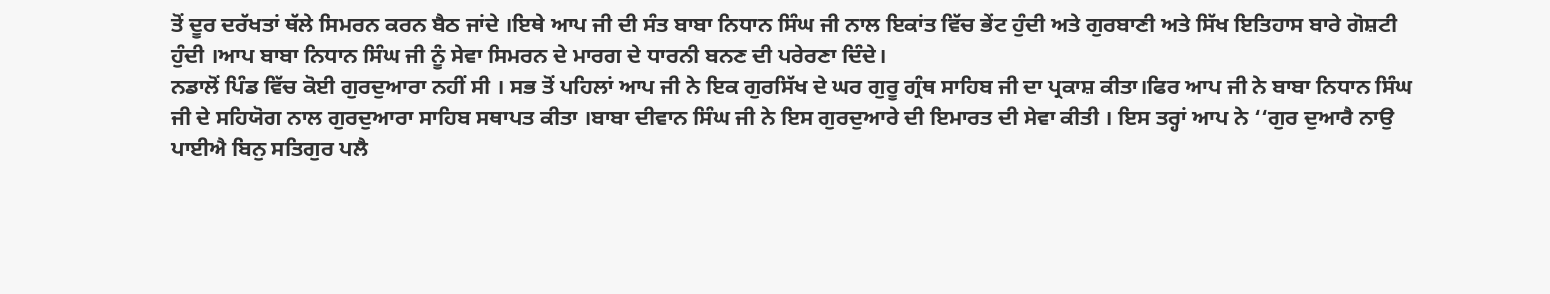ਤੋਂ ਦੂਰ ਦਰੱਖਤਾਂ ਥੱਲੇ ਸਿਮਰਨ ਕਰਨ ਬੈਠ ਜਾਂਦੇ ।ਇਥੇ ਆਪ ਜੀ ਦੀ ਸੰਤ ਬਾਬਾ ਨਿਧਾਨ ਸਿੰਘ ਜੀ ਨਾਲ ਇਕਾਂਤ ਵਿੱਚ ਭੇਂਟ ਹੁੰਦੀ ਅਤੇ ਗੁਰਬਾਣੀ ਅਤੇ ਸਿੱਖ ਇਤਿਹਾਸ ਬਾਰੇ ਗੋਸ਼ਟੀ ਹੁੰਦੀ ।ਆਪ ਬਾਬਾ ਨਿਧਾਨ ਸਿੰਘ ਜੀ ਨੂੰ ਸੇਵਾ ਸਿਮਰਨ ਦੇ ਮਾਰਗ ਦੇ ਧਾਰਨੀ ਬਨਣ ਦੀ ਪਰੇਰਣਾ ਦਿੰਦੇ।
ਨਡਾਲੋਂ ਪਿੰਡ ਵਿੱਚ ਕੋਈ ਗੁਰਦੁਆਰਾ ਨਹੀਂ ਸੀ । ਸਭ ਤੋਂ ਪਹਿਲਾਂ ਆਪ ਜੀ ਨੇ ਇਕ ਗੁਰਸਿੱਖ ਦੇ ਘਰ ਗੁਰੂ ਗ੍ਰੰਥ ਸਾਹਿਬ ਜੀ ਦਾ ਪ੍ਰਕਾਸ਼ ਕੀਤਾ।ਫਿਰ ਆਪ ਜੀ ਨੇ ਬਾਬਾ ਨਿਧਾਨ ਸਿੰਘ ਜੀ ਦੇ ਸਹਿਯੋਗ ਨਾਲ ਗੁਰਦੁਆਰਾ ਸਾਹਿਬ ਸਥਾਪਤ ਕੀਤਾ ।ਬਾਬਾ ਦੀਵਾਨ ਸਿੰਘ ਜੀ ਨੇ ਇਸ ਗੁਰਦੁਆਰੇ ਦੀ ਇਮਾਰਤ ਦੀ ਸੇਵਾ ਕੀਤੀ । ਇਸ ਤਰ੍ਹਾਂ ਆਪ ਨੇ ‘‘ਗੁਰ ਦੁਆਰੈ ਨਾਉ ਪਾਈਐ ਬਿਨੁ ਸਤਿਗੁਰ ਪਲੈ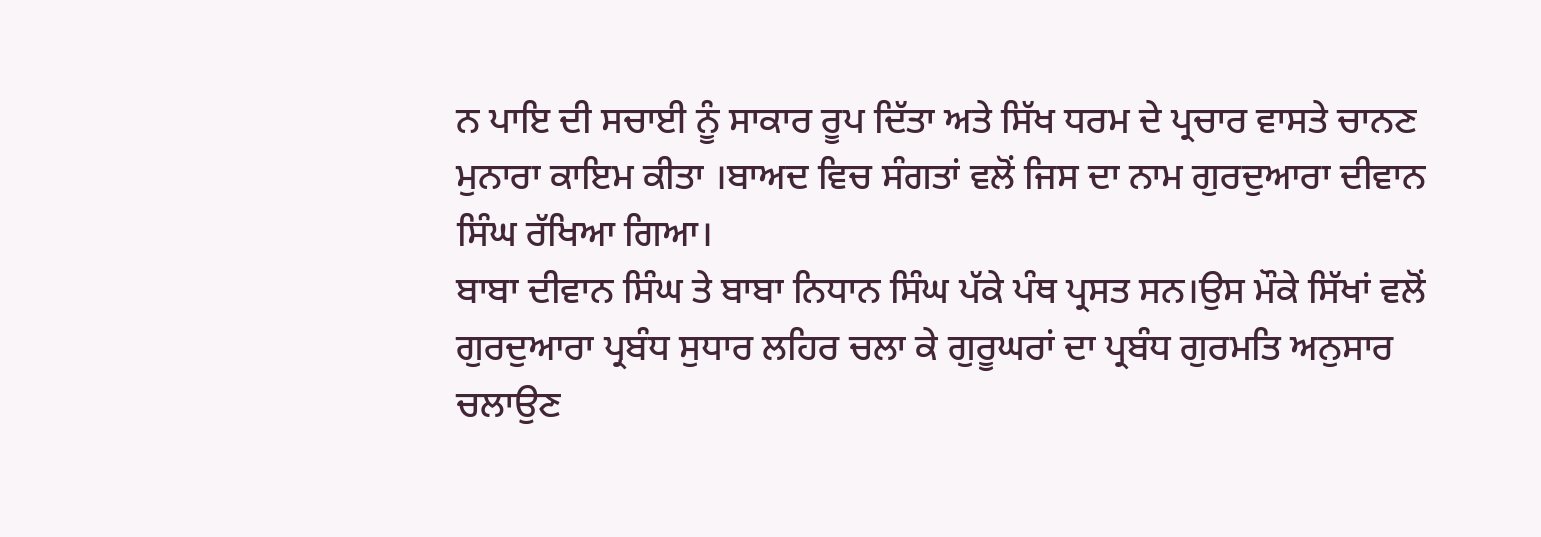ਨ ਪਾਇ ਦੀ ਸਚਾਈ ਨੂੰ ਸਾਕਾਰ ਰੂਪ ਦਿੱਤਾ ਅਤੇ ਸਿੱਖ ਧਰਮ ਦੇ ਪ੍ਰਚਾਰ ਵਾਸਤੇ ਚਾਨਣ ਮੁਨਾਰਾ ਕਾਇਮ ਕੀਤਾ ।ਬਾਅਦ ਵਿਚ ਸੰਗਤਾਂ ਵਲੋਂ ਜਿਸ ਦਾ ਨਾਮ ਗੁਰਦੁਆਰਾ ਦੀਵਾਨ ਸਿੰਘ ਰੱਖਿਆ ਗਿਆ।
ਬਾਬਾ ਦੀਵਾਨ ਸਿੰਘ ਤੇ ਬਾਬਾ ਨਿਧਾਨ ਸਿੰਘ ਪੱਕੇ ਪੰਥ ਪ੍ਰਸਤ ਸਨ।ਉਸ ਮੌਕੇ ਸਿੱਖਾਂ ਵਲੋਂ ਗੁਰਦੁਆਰਾ ਪ੍ਰਬੰਧ ਸੁਧਾਰ ਲਹਿਰ ਚਲਾ ਕੇ ਗੁਰੂਘਰਾਂ ਦਾ ਪ੍ਰਬੰਧ ਗੁਰਮਤਿ ਅਨੁਸਾਰ ਚਲਾਉਣ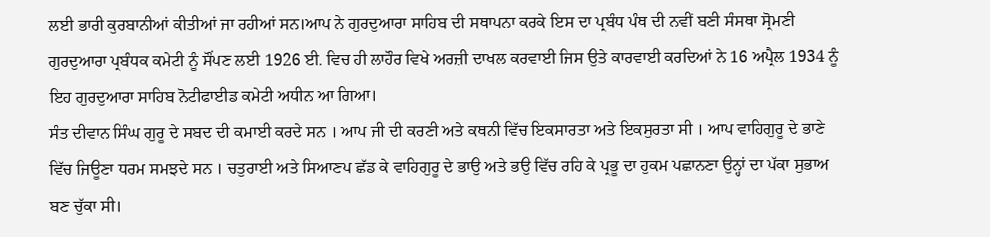ਲਈ ਭਾਰੀ ਕੁਰਬਾਨੀਆਂ ਕੀਤੀਆਂ ਜਾ ਰਹੀਆਂ ਸਨ।ਆਪ ਨੇ ਗੁਰਦੁਆਰਾ ਸਾਹਿਬ ਦੀ ਸਥਾਪਨਾ ਕਰਕੇ ਇਸ ਦਾ ਪ੍ਰਬੰਧ ਪੰਥ ਦੀ ਨਵੀਂ ਬਣੀ ਸੰਸਥਾ ਸ੍ਰੋਮਣੀ ਗੁਰਦੁਆਰਾ ਪ੍ਰਬੰਧਕ ਕਮੇਟੀ ਨੂੰ ਸੌਂਪਣ ਲਈ 1926 ਈ. ਵਿਚ ਹੀ ਲਾਹੌਰ ਵਿਖੇ ਅਰਜ਼ੀ ਦਾਖਲ ਕਰਵਾਈ ਜਿਸ ਉਤੇ ਕਾਰਵਾਈ ਕਰਦਿਆਂ ਨੇ 16 ਅਪ੍ਰੈਲ 1934 ਨੂੰ ਇਹ ਗੁਰਦੁਆਰਾ ਸਾਹਿਬ ਨੋਟੀਫਾਈਡ ਕਮੇਟੀ ਅਧੀਨ ਆ ਗਿਆ।
ਸੰਤ ਦੀਵਾਨ ਸਿੰਘ ਗੁਰੂ ਦੇ ਸਬਦ ਦੀ ਕਮਾਈ ਕਰਦੇ ਸਨ । ਆਪ ਜੀ ਦੀ ਕਰਣੀ ਅਤੇ ਕਥਨੀ ਵਿੱਚ ਇਕਸਾਰਤਾ ਅਤੇ ਇਕਸੁਰਤਾ ਸੀ । ਆਪ ਵਾਹਿਗੁਰੂ ਦੇ ਭਾਣੇ ਵਿੱਚ ਜਿਊਣਾ ਧਰਮ ਸਮਝਦੇ ਸਨ । ਚਤੁਰਾਈ ਅਤੇ ਸਿਆਣਪ ਛੱਡ ਕੇ ਵਾਹਿਗੁਰੂ ਦੇ ਭਾਉ ਅਤੇ ਭਉ ਵਿੱਚ ਰਹਿ ਕੇ ਪ੍ਰਭੂ ਦਾ ਹੁਕਮ ਪਛਾਨਣਾ ਉਨ੍ਹਾਂ ਦਾ ਪੱਕਾ ਸੁਭਾਅ ਬਣ ਚੁੱਕਾ ਸੀ।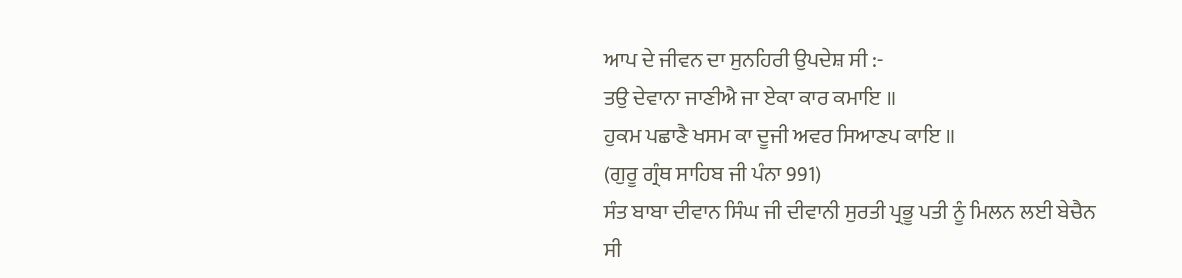ਆਪ ਦੇ ਜੀਵਨ ਦਾ ਸੁਨਹਿਰੀ ਉਪਦੇਸ਼ ਸੀ :-
ਤਉ ਦੇਵਾਨਾ ਜਾਣੀਐ ਜਾ ਏਕਾ ਕਾਰ ਕਮਾਇ ॥
ਹੁਕਮ ਪਛਾਣੈ ਖਸਮ ਕਾ ਦੂਜੀ ਅਵਰ ਸਿਆਣਪ ਕਾਇ ॥
(ਗੁਰੂ ਗ੍ਰੰਥ ਸਾਹਿਬ ਜੀ ਪੰਨਾ 991)
ਸੰਤ ਬਾਬਾ ਦੀਵਾਨ ਸਿੰਘ ਜੀ ਦੀਵਾਨੀ ਸੁਰਤੀ ਪ੍ਰਭੂ ਪਤੀ ਨੂੰ ਮਿਲਨ ਲਈ ਬੇਚੈਨ ਸੀ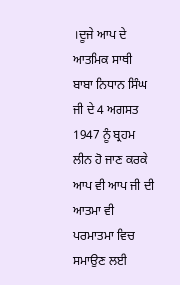।ਦੂਜੇ ਆਪ ਦੇ ਆਤਮਿਕ ਸਾਥੀ ਬਾਬਾ ਨਿਧਾਨ ਸਿੰਘ ਜੀ ਦੇ 4 ਅਗਸਤ 1947 ਨੂੰ ਬ੍ਰਹਮ ਲੀਨ ਹੋ ਜਾਣ ਕਰਕੇ ਆਪ ਵੀ ਆਪ ਜੀ ਦੀ ਆਤਮਾ ਵੀ ਪਰਮਾਤਮਾ ਵਿਚ ਸਮਾਉਣ ਲਈ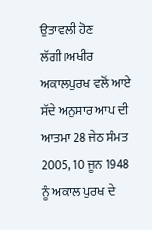ਉਤਾਵਲੀ ਹੋਣ ਲੱਗੀ।ਅਖੀਰ ਅਕਾਲਪੁਰਖ ਵਲੋਂ ਆਏ ਸੱਦੇ ਅਨੁਸਾਰ ਆਪ ਦੀ ਆਤਮਾ 28 ਜੇਠ ਸੰਮਤ 2005, 10 ਜੂਨ 1948 ਨੂੰ ਅਕਾਲ ਪੁਰਖ ਦੇ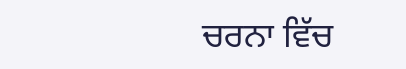ਚਰਨਾ ਵਿੱਚ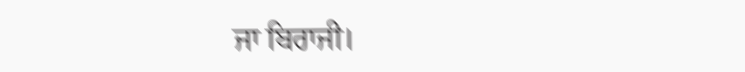ਜਾ ਬਿਰਾਜੀ।